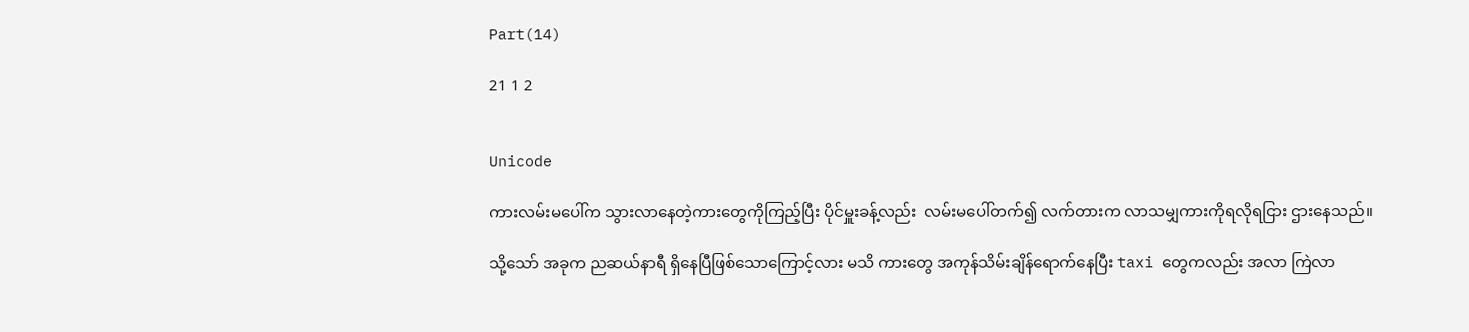Part(14)

21 1 2


Unicode

ကားလမ်းမပေါ်က သွားလာနေတဲ့ကားတွေကိုကြည့်ပြီး ပိုင်မှူးခန့်လည်း  လမ်းမပေါ်တက်၍ လက်တားက လာသမျှကားကိုရလိုရငြား ဌားနေသည်။

သို့သော် အခုက ညဆယ်နာရီ ရှိနေပြီဖြစ်သောကြောင့်လား မသိ ကားတွေ အကုန်သိမ်းချိန်ရောက်နေပြီး taxi တွေကလည်း အလာ ကြဲလာ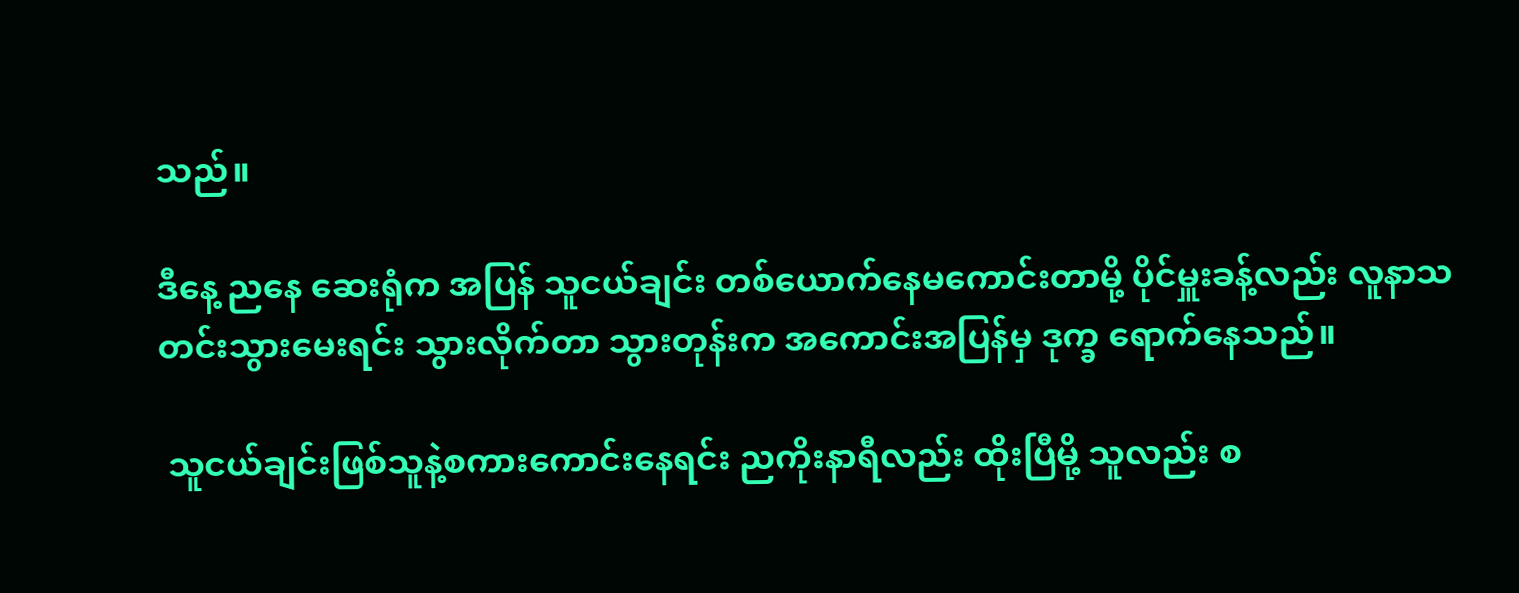သည်။

ဒီနေ့ ညနေ ဆေးရုံက အပြန် သူငယ်ချင်း တစ်ယောက်နေမကောင်းတာမို့ ပိုင်မှူးခန့်လည်း လူနာသတင်းသွားမေးရင်း သွားလိုက်တာ သွားတုန်းက အကောင်းအပြန်မှ ဒုက္ခ ရောက်နေသည်။

 သူငယ်ချင်းဖြစ်သူနဲ့စကားကောင်းနေရင်း ညကိုးနာရီလည်း ထိုးပြီမို့ သူလည်း စ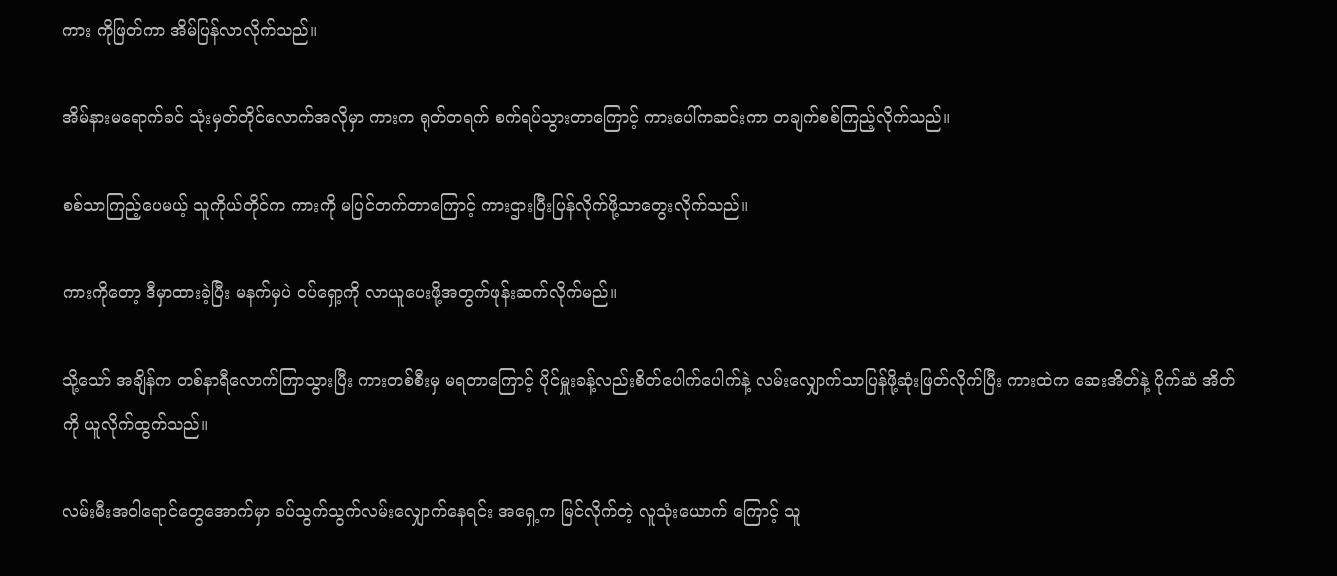ကား ကိုဖြတ်ကာ အိမ်ပြန်လာလိုက်သည်။

အိမ်နားမရောက်ခင် သုံးမှတ်တိုင်လောက်အလိုမှာ ကားက ရုတ်တရက် စက်ရပ်သွားတာကြောင့် ကားပေါ်ကဆင်းကာ တချက်စစ်ကြည့်လိုက်သည်။

စစ်သာကြည့်ပေမယ့် သူကိုယ်တိုင်က ကားကို မပြင်တက်တာကြောင့် ကားဌားပြီးပြန်လိုက်ဖို့သာတွေးလိုက်သည်။

ကားကိုတော့ ဒီမှာထားခဲ့ပြီး မနက်မှပဲ ဝပ်ရှော့ကို လာယူပေးဖို့အတွက်ဖုန်းဆက်လိုက်မည်။

သို့သော် အချိန်က တစ်နာရီလောက်ကြာသွားပြီး ကားတစ်စီးမှ မရတာကြောင့် ပိုင်မှူးခန့်လည်းစိတ်ပေါက်ပေါက်နဲ့ လမ်းလျှောက်သာပြန်ဖို့ဆုံးဖြတ်လိုက်ပြီး ကားထဲက ဆေးအိတ်နဲ့ ပိုက်ဆံ အိတ်ကို ယူလိုက်ထွက်သည်။

လမ်းမီးအဝါရောင်တွေအောက်မှာ ခပ်သွက်သွက်လမ်းလျှောက်နေရင်း အရှေ့က မြင်လိုက်တဲ့ လူသုံးယောက် ကြောင့် သူ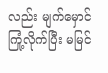လည်း မျက်မှောင်ကြုံ့လိုက်ပြီး မမြင်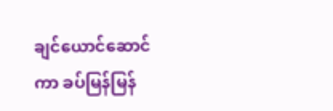ချင်ယောင်ဆောင်ကာ ခပ်မြန်မြန်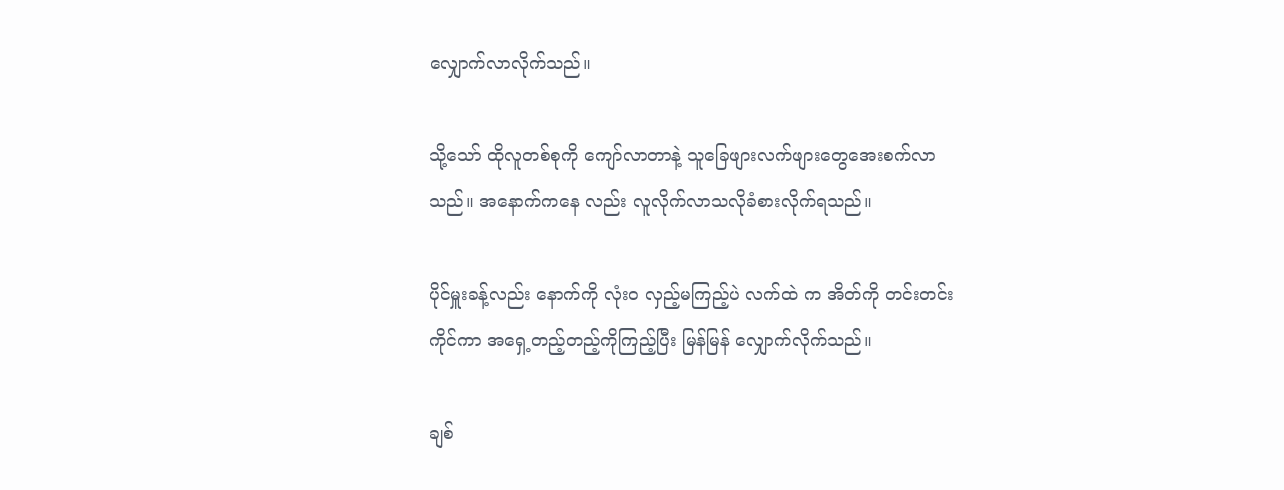လျှောက်လာလိုက်သည်။

သို့သော် ထိုလူတစ်စုကို ကျော်လာတာနဲ့ သူခြေဖျားလက်ဖျားတွေအေးစက်လာသည်။ အနောက်ကနေ လည်း လူလိုက်လာသလိုခံစားလိုက်ရသည်။

ပိုင်မှူးခန့်လည်း နောက်ကို လုံးဝ လှည့်မကြည့်ပဲ လက်ထဲ က အိတ်ကို တင်းတင်းကိုင်ကာ အရှေ့တည့်တည့်ကိုကြည့်ပြီး မြန်မြန် လျှောက်လိုက်သည်။

ချစ်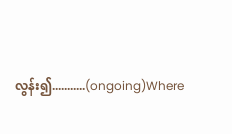လွန်း၍...........(ongoing)Where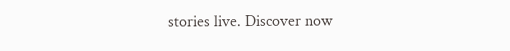stories live. Discover now